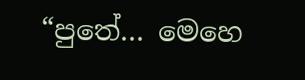“පුතේ… මෙහෙ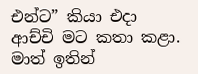එන්ට” කියා එදා ආච්චි මට කතා කළා. මාත් ඉතින්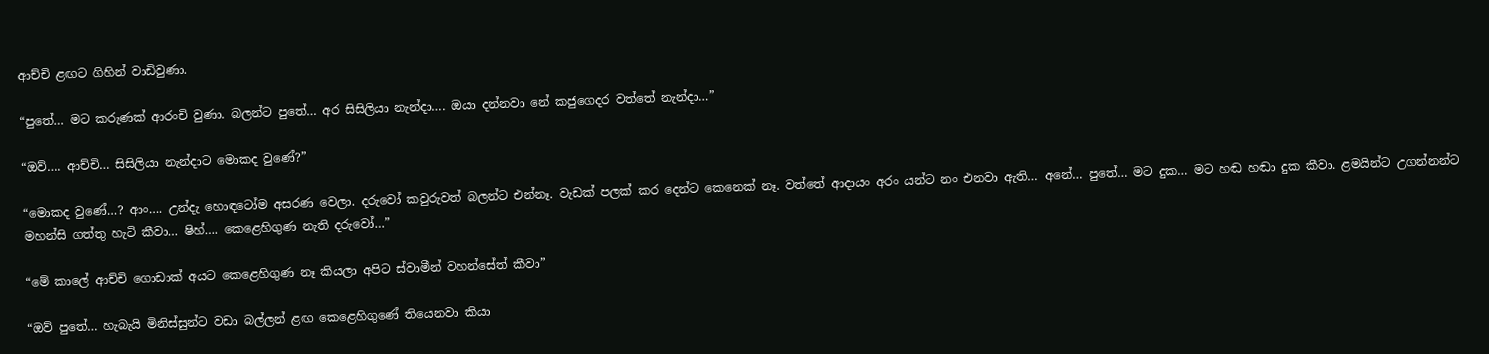ආච්චි ළඟට ගිහින් වාඩිවුණා.

“පුතේ… මට කරුණක් ආරංචි වුණා. බලන්ට පුතේ… අර සිසිලියා නැන්දා…. ඔයා දන්නවා නේ කජුගෙදර වත්තේ නැන්දා…”

“ඔව්…. ආච්චි… සිසිලියා නැන්දාට මොකද වුණේ?”

“මොකද වුණේ…? ආං…. උන්දැ හොඳටෝම අසරණ වෙලා. දරුවෝ කවුරුවත් බලන්ට එන්නෑ. වැඩක් පලක් කර දෙන්ට කෙනෙක් නෑ. වත්තේ ආදායං අරං යන්ට නං එනවා ඇති… අනේ… පුතේ… මට දුක… මට හඬ හඬා දුක කීවා. ළමයින්ට උගන්නන්ට මහන්සි ගත්තු හැටි කීවා… ෂිහ්…. කෙළෙහිගුණ නැති දරුවෝ…”

“මේ කාලේ ආච්චි ගොඩාක් අයට කෙළෙහිගුණ නෑ කියලා අපිට ස්වාමීන් වහන්සේත් කීවා”

“ඔව් පුතේ… හැබැයි මිනිස්සුන්ට වඩා බල්ලන් ළඟ කෙළෙහිගුණේ තියෙනවා කියා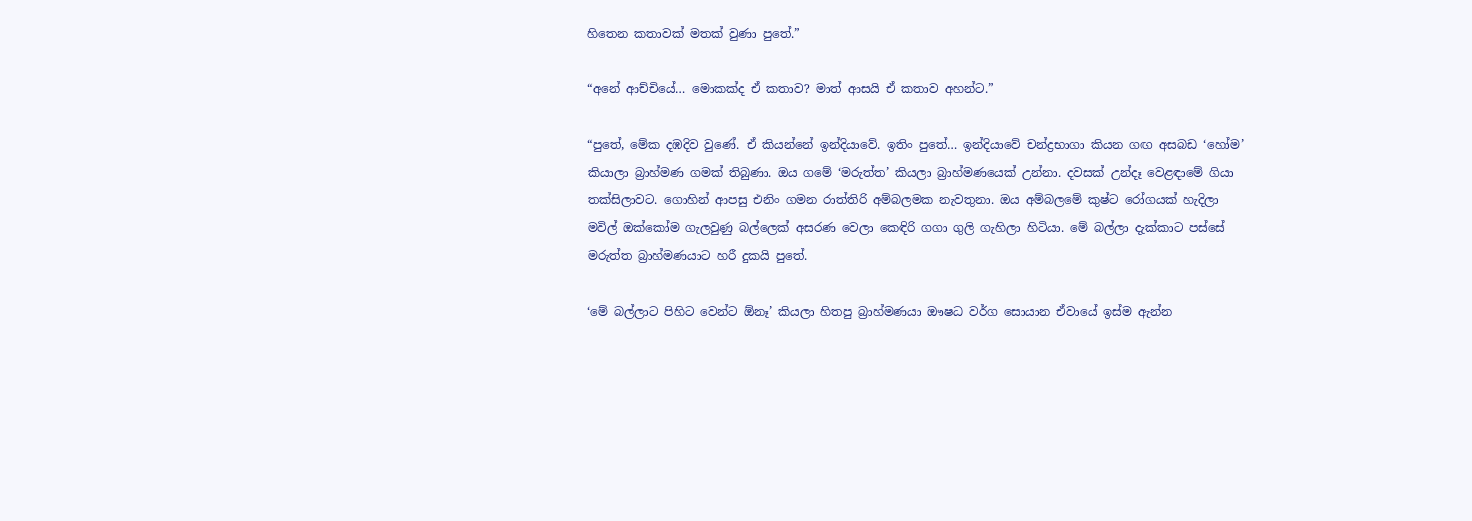හිතෙන කතාවක් මතක් වුණා පුතේ.”

“අනේ ආච්චියේ… මොකක්ද ඒ කතාව? මාත් ආසයි ඒ කතාව අහන්ට.”

“පුතේ, මේක දඹදිව වුණේ. ඒ කියන්නේ ඉන්දියාවේ. ඉතිං පුතේ… ඉන්දියාවේ චන්ද්‍රභාගා කියන ගඟ අසබඩ ‘හෝම’ කියාලා බ්‍රාහ්මණ ගමක් තිබුණා. ඔය ගමේ ‘මරුත්ත’ කියලා බ්‍රාහ්මණයෙක් උන්නා. දවසක් උන්දෑ වෙළඳාමේ ගියා තක්සිලාවට. ගොහින් ආපසු එනිං ගමන රාත්තිරි අම්බලමක නැවතුනා. ඔය අම්බලමේ කුෂ්ට රෝගයක් හැදිලා මවිල් ඔක්කෝම ගැලවුණු බල්ලෙක් අසරණ වෙලා කෙඳිරි ගගා ගුලි ගැහිලා හිටියා. මේ බල්ලා දැක්කාට පස්සේ මරුත්ත බ්‍රාහ්මණයාට හරී දුකයි පුතේ.

‘මේ බල්ලාට පිහිට වෙන්ට ඕනෑ’ කියලා හිතපු බ්‍රාහ්මණයා ඖෂධ වර්ග සොයාන ඒවායේ ඉස්ම ඇන්න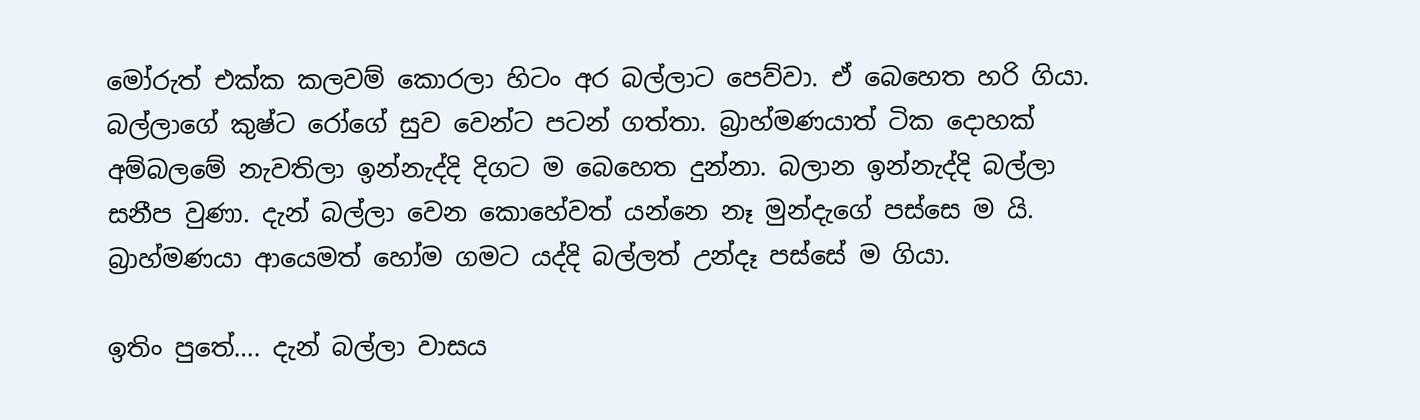මෝරුත් එක්ක කලවම් කොරලා හිටං අර බල්ලාට පෙව්වා. ඒ බෙහෙත හරි ගියා. බල්ලාගේ කුෂ්ට රෝගේ සුව වෙන්ට පටන් ගත්තා. බ්‍රාහ්මණයාත් ටික දොහක් අම්බලමේ නැවතිලා ඉන්නැද්දි දිගට ම බෙහෙත දුන්නා. බලාන ඉන්නැද්දි බල්ලා සනීප වුණා. දැන් බල්ලා වෙන කොහේවත් යන්නෙ නෑ මුන්දැගේ පස්සෙ ම යි. බ්‍රාහ්මණයා ආයෙමත් හෝම ගමට යද්දි බල්ලත් උන්දෑ පස්සේ ම ගියා.

ඉතිං පුතේ…. දැන් බල්ලා වාසය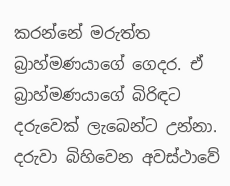කරන්නේ මරුත්ත බ්‍රාහ්මණයාගේ ගෙදර. ඒ බ්‍රාහ්මණයාගේ බිරිඳට දරුවෙක් ලැබෙන්ට උන්නා. දරුවා බිහිවෙන අවස්ථාවේ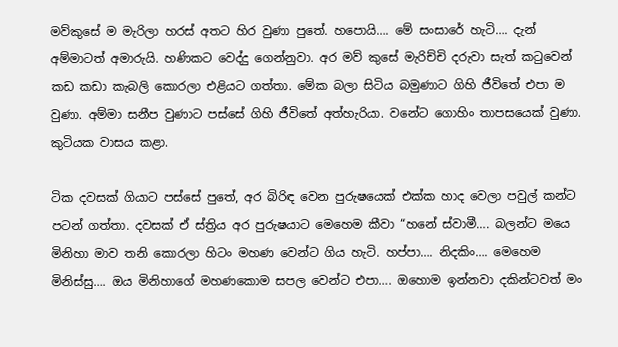මව්කුසේ ම මැරිලා හරස් අතට හිර වුණා පුතේ. හපොයි…. මේ සංසාරේ හැටි…. දැන් අම්මාටත් අමාරුයි. හණිකට වෙද්දු ගෙන්නුවා. අර මව් කුසේ මැරිච්චි දරුවා සැත් කටුවෙන් කඩ කඩා කැබලි කොරලා එළියට ගත්තා. මේක බලා සිටිය බමුණාට ගිහි ජීවිතේ එපා ම වුණා. අම්මා සනීප වුණාට පස්සේ ගිහි ජීවිතේ අත්හැරියා. වනේට ගොහිං තාපසයෙක් වුණා. කුටියක වාසය කළා.

ටික දවසක් ගියාට පස්සේ පුතේ, අර බිරිඳ වෙන පුරුෂයෙක් එක්ක හාද වෙලා පවුල් කන්ට පටන් ගත්තා. දවසක් ඒ ස්ත්‍රිය අර පුරුෂයාට මෙහෙම කීවා “හනේ ස්වාමී…. බලන්ට මයෙ මිනිහා මාව තනි කොරලා හිටං මහණ වෙන්ට ගිය හැටි. හප්පා…. නිදකිං…. මෙහෙම මිනිස්සු…. ඔය මිනිහාගේ මහණකොම සපල වෙන්ට එපා…. ඔහොම ඉන්නවා දකින්ටවත් මං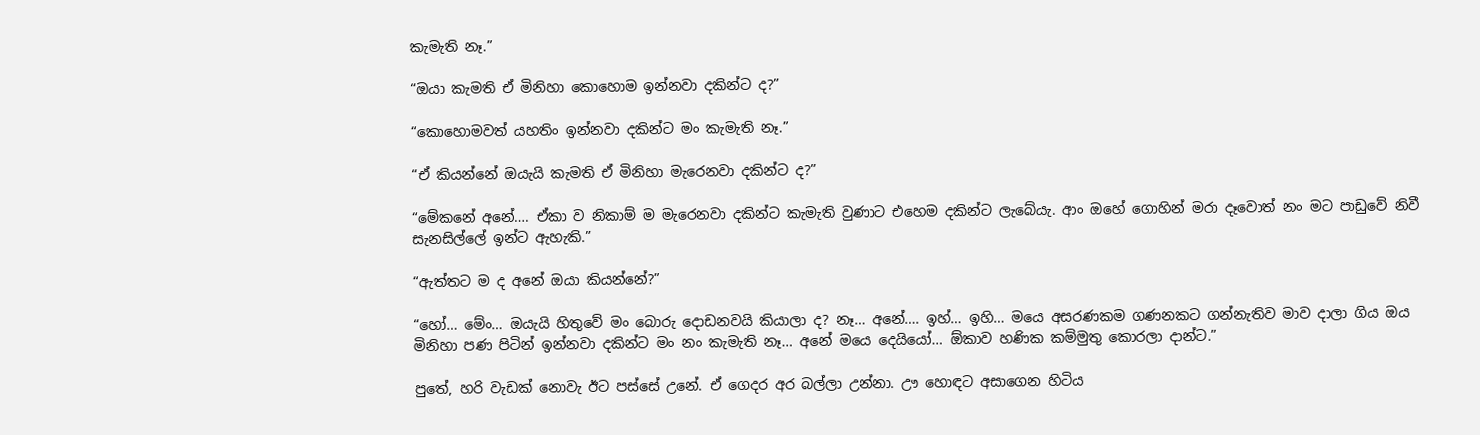කැමැති නෑ.”

“ඔයා කැමති ඒ මිනිහා කොහොම ඉන්නවා දකින්ට ද?”

“කොහොමවත් යහතිං ඉන්නවා දකින්ට මං කැමැති නෑ.”

“ඒ කියන්නේ ඔයැයි කැමති ඒ මිනිහා මැරෙනවා දකින්ට ද?”

“මේකනේ අනේ…. ඒකා ව නිකාම් ම මැරෙනවා දකින්ට කැමැති වුණාට එහෙම දකින්ට ලැබේයැ. ආං ඔහේ ගොහින් මරා දෑවොත් නං මට පාඩුවේ නිවී සැනසිල්ලේ ඉන්ට ඇහැකි.”

“ඇත්තට ම ද අනේ ඔයා කියන්නේ?”

“හෝ… මේං… ඔයැයි හිතුවේ මං බොරු දොඩනවයි කියාලා ද? නෑ… අනේ…. ඉහ්… ඉහි… මයෙ අසරණකම ගණනකට ගන්නැතිව මාව දාලා ගිය ඔය මිනිහා පණ පිටින් ඉන්නවා දකින්ට මං නං කැමැති නෑ… අනේ මයෙ දෙයියෝ… ඕකාව හණික කම්මුතු කොරලා දාන්ට.”

පුතේ, හරි වැඩක් නොවැ ඊට පස්සේ උනේ. ඒ ගෙදර අර බල්ලා උන්නා. ඌ හොඳට අසාගෙන හිටිය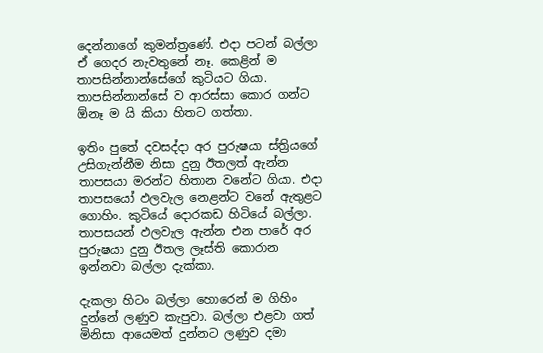දෙන්නාගේ කුමන්ත්‍රණේ. එදා පටන් බල්ලා ඒ ගෙදර නැවතුනේ නෑ. කෙළින් ම තාපසින්නාන්සේගේ කුටියට ගියා. තාපසින්නාන්සේ ව ආරස්සා කොර ගන්ට ඕනෑ ම යි කියා හිතට ගත්තා.

ඉතිං පුතේ දවසද්දා අර පුරුෂයා ස්ත්‍රියගේ උසිගැන්නීම නිසා දුනු ඊතලත් ඇන්න තාපසයා මරන්ට හිතාන වනේට ගියා. එදා තාපසයෝ ඵලවැල නෙළන්ට වනේ ඇතුළට ගොහිං. කුටියේ දොරකඩ හිටියේ බල්ලා. තාපසයන් ඵලවැල ඇන්න එන පාරේ අර පුරුෂයා දුනු ඊතල ලෑස්ති කොරාන ඉන්නවා බල්ලා දැක්කා.

දැකලා හිටං බල්ලා හොරෙන් ම ගිහිං දුන්නේ ලණුව කැපුවා. බල්ලා එළවා ගත් මිනිසා ආයෙමත් දුන්නට ලණුව දමා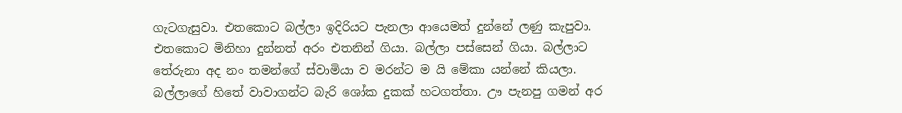ගැටගැසුවා. එතකොට බල්ලා ඉදිරියට පැනලා ආයෙමත් දුන්නේ ලණු කැපුවා. එතකොට මිනිහා දුන්නත් අරං එතනින් ගියා. බල්ලා පස්සෙන් ගියා. බල්ලාට තේරුනා අද නං තමන්ගේ ස්වාමියා ව මරන්ට ම යි මේකා යන්නේ කියලා. බල්ලාගේ හිතේ වාවාගන්ට බැරි ශෝක දුකක් හටගත්තා. ඌ පැනපු ගමන් අර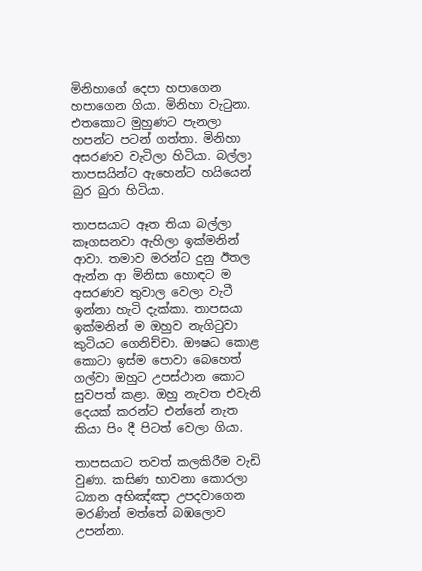මිනිහාගේ දෙපා හපාගෙන හපාගෙන ගියා. මිනිහා වැටුනා. එතකොට මුහුණට පැනලා හපන්ට පටන් ගත්තා. මිනිහා අසරණව වැටිලා හිටියා. බල්ලා තාපසයින්ට ඇහෙන්ට හයියෙන් බුර බුරා හිටියා.

තාපසයාට ඈත තියා බල්ලා කෑගසනවා ඇහිලා ඉක්මනින් ආවා. තමාව මරන්ට දුනු ඊතල ඇන්න ආ මිනිසා හොඳට ම අසරණව තුවාල වෙලා වැටී ඉන්නා හැටි දැක්කා. තාපසයා ඉක්මනින් ම ඔහුව නැගිටුවා කුටියට ගෙනිච්චා. ඖෂධ කොළ කොටා ඉස්ම පොවා බෙහෙත් ගල්වා ඔහුට උපස්ථාන කොට සුවපත් කළා. ඔහු නැවත එවැනි දෙයක් කරන්ට එන්නේ නැත කියා පිං දී පිටත් වෙලා ගියා.

තාපසයාට තවත් කලකිරීම වැඩි වුණා. කසිණ භාවනා කොරලා ධ්‍යාන අභිඤ්ඤා උපදවාගෙන මරණින් මත්තේ බඹලොව උපන්නා.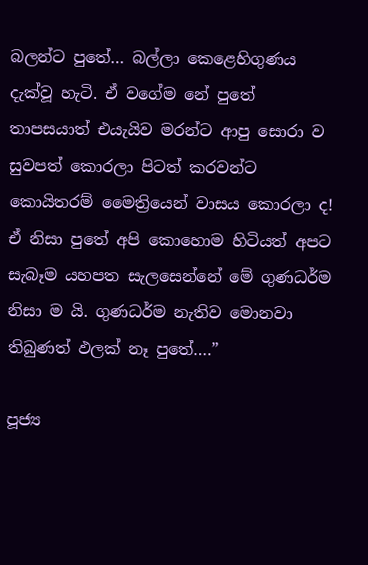බලන්ට පුතේ… බල්ලා කෙළෙහිගුණය දැක්වූ හැටි. ඒ වගේම නේ පුතේ තාපසයාත් එයැයිව මරන්ට ආපු සොරා ව සුවපත් කොරලා පිටත් කරවන්ට කොයිතරම් මෛත්‍රියෙන් වාසය කොරලා ද! ඒ නිසා පුතේ අපි කොහොම හිටියත් අපට සැබෑම යහපත සැලසෙන්නේ මේ ගුණධර්ම නිසා ම යි. ගුණධර්ම නැතිව මොනවා තිබුණත් ඵලක් නෑ පුතේ….”

පූජ්‍ය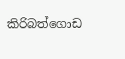කිරිබත්ගොඩ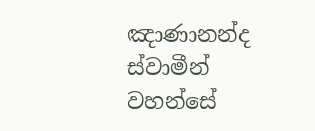ඤාණානන්ද ස්වාමීන් වහන්සේ